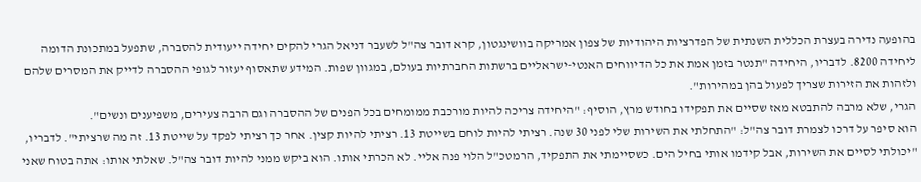בהופעה נדירה בעצרת הכללית השנתית של הפדרציות היהודיות של צפון אמריקה בוושינגטון, קרא דובר צה"ל לשעבר דניאל הגרי להקים יחידה ייעודית להסברה, שתפעל במתכונת הדומה ליחידה 8200. לדבריו, היחידה "תנטר בזמן אמת את כל הדיווחים האנטי-ישראליים ברשתות החברתיות בעולם, במגוון שפות. המידע שתאסוף יעזור לגופי ההסברה לדייק את המסרים שלהם ולזהות את הזירות שצריך לפעול בהן במהירות".
הגרי, שלא מרבה להתבטא מאז שסיים את תפקידו בחודש מרץ, הוסיף: "היחידה צריכה להיות מורכבת ממומחים בכל הפנים של ההסברה וגם הרבה צעירים, משפיענים ונשים".
הוא סיפר על דרכו לצמרת דובר צה"ל: "התחלתי את השירות שלי לפני 30 שנה. רציתי להיות לוחם בשייטת 13. רציתי להיות קצין. אחר כך רציתי לפקד על שייטת 13. זה מה שרציתי". לדבריו, "יכולתי לסיים את השירות, אבל קידמו אותי בחיל הים. כשסיימתי את התפקיד, הרמטכ"ל הלוי פנה אליי. לא הכרתי אותו. הוא ביקש ממני להיות דובר צה"ל. שאלתי אותו: אתה בטוח שאני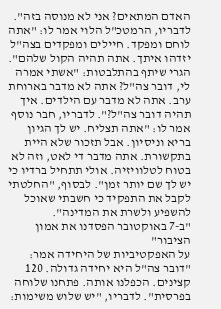האדם המתאים? אני לא מנוסה בזה".
לדבריו, הרמטכ"ל הלוי אמר לו: "אתה לוחם ומפקד. חיילים ומפקדים בצה"ל יזדהו איתך. אתה תהיה הקול שלהם". הגרי שיתף בהתלבטות: "אשתי אמרה לי, דובר צה"ל? אתה לא מדבר בארוחת ערב. אתה לא מדבר עם הילדים. איך תהיה דובר צה"ל?". לדבריו, חבר נוסף אמר לו: "אתה תצליח. יש לך הגיון בריא וניסיון. אבל תזכור שלא היית בתקשורת. אתה מדבר די לאט, וזה לא בטוח לטלוויזיה. אולי תתחיל ברדיו כי יש לך שם יותר זמן". לבסוף, "החלטתי לקבל את התפקיד כי חשבתי שאוכל להשפיע ולשרת את המדינה".
"ב-7 באוקטובר הפסדנו את אמון הציבור"
על האפקטיביות של היחידה אמר: "דובר צה"ל היא יחידה גדולה. 120 קצינים. הכפלנו אותה. פתחנו שלוחה בפרסית". לדבריו, "יש שלוש משימות: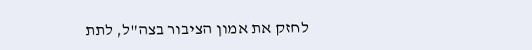לחזק את אמון הציבור בצה"ל, לתת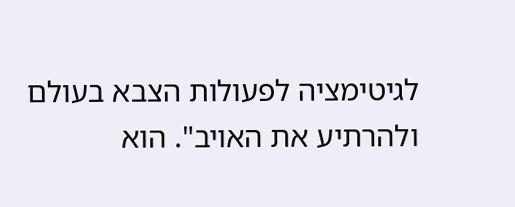לגיטימציה לפעולות הצבא בעולם ולהרתיע את האויב". הוא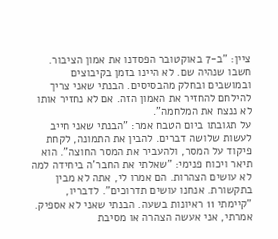ציין: "ב-7 באוקטובר הפסדנו את אמון הציבור. חשבו שנהיה שם. לא היינו בזמן בקיבוצים ובמושבים ובחלק מהבסיסים. הבנתי שאני צריך להילחם להחזיר את האמון הזה. אם לא נחזיר אותו לא ננצח את המלחמה".
על תגובתו ביום הטבח אמר: "הבנתי שאני חייב לעשות שלושה דברים. להבין את התמונה, לקחת פיקוד על המסר, ולהעביר את המסר החוצה". הוא תיאר ויכוח פנימי: "שאלתי את החבר'ה ביחידה למה לא עושים הצהרות. הם אמרו לי, אתה לא מבין בתקשורת. אנחנו עושים תדרוכים". לדבריו, "קיימתי 11 ראיונות בשעה. הבנתי שאני לא אספיק. אמרתי, אני אעשה הצהרה או מסיבת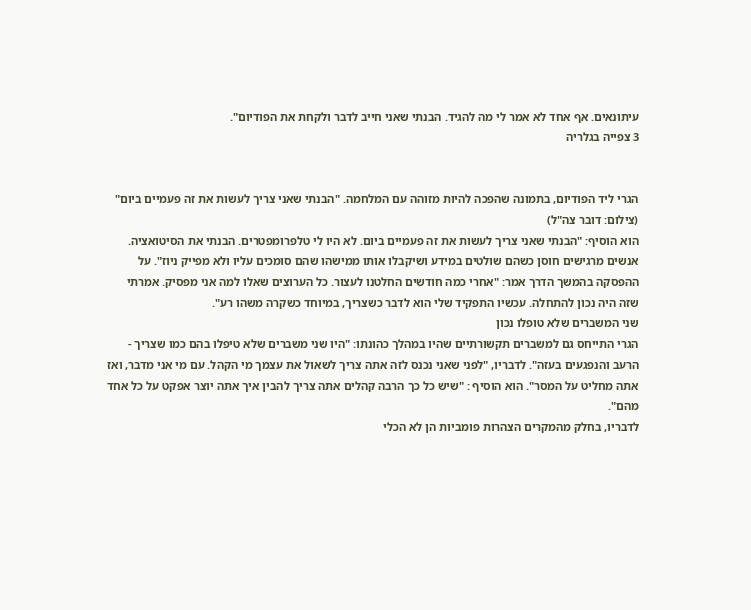עיתונאים. אף אחד לא אמר לי מה להגיד. הבנתי שאני חייב לדבר ולקחת את הפודיום".
3 צפייה בגלריה


הגרי ליד הפודיום, בתמונה שהפכה להיות מזוהה עם המלחמה. "הבנתי שאני צריך לעשות את זה פעמיים ביום"
(צילום: דובר צה"ל)
הוא הוסיף: "הבנתי שאני צריך לעשות את זה פעמיים ביום. לא היו לי טלפרומפטרים. הבנתי את הסיטואציה. אנשים מרגישים חוסן כשהם שולטים במידע ושיקבלו אותו ממישהו שהם סומכים עליו ולא מפייק ניוז". על ההפסקה בהמשך הדרך אמר: "אחרי כמה חודשים החלטנו לעצור. כל הערוצים שאלו למה אני מפסיק. אמרתי שזה היה נכון להתחלה. עכשיו התפקיד שלי הוא לדבר כשצריך, במיוחד כשקרה משהו רע".
שני המשברים שלא טופלו נכון
הגרי התייחס גם למשברים תקשורתיים שהיו במהלך כהונתו: "היו שני משברים שלא טיפלו בהם כמו שצריך - הרעב והנפגעים בעזה". לדבריו, "לפני שאני נכנס לזה אתה צריך לשאול את עצמך מי הקהל. עם מי אני מדבר, ואז אתה מחליט על המסר". הוא הוסיף : "שיש כל כך הרבה קהלים אתה צריך להבין איך אתה יוצר אפקט על כל אחד מהם".
לדבריו, בחלק מהמקרים הצהרות פומביות הן לא הכלי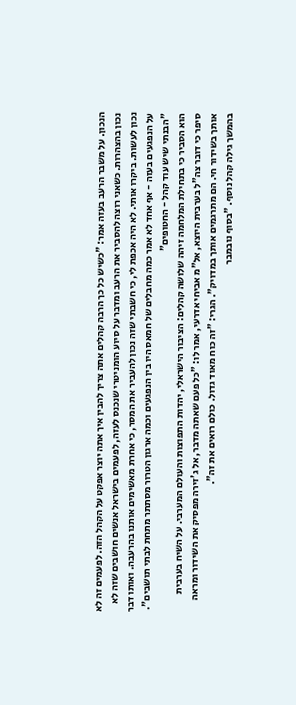הנכון. על משבר הרעב בעזה אמר: "כשיש כל כך הרבה קהלים אתה צריך להבין איך אתה יוצר אפקט על הקהל הזה. לפעמים זה לא נכון בהצהרות. כשאני רוצה להסביר את הרעב ומדבר על סיוע הומניטרי שנכנס לעזה, לפעמים בישראל אנשים חושבים שזה לא נכון לעשות. ביקרו אותי. לא היה אכפת לי, כי חשבתי שזה נכון להעביר את המסר, כי אחרת מאשימים אותנו בהרעבה. ואותו דבר על הנפגעים בעזה - אף אחד לא אמר כמה מחבלים של חמאס היו בין הנפגעים וכמה ארגון הטרור מסתתר מתחת לבתי תושבים".
"הבנתי שיש עוד קהל - החטופים"
הוא הסביר כי בתחילת המלחמה זיהה שלושה קהלים: הציבור הישראלי, יהדות התפוצות והעולם המערבי. על השיח בערבית סיפר כי דובר צה"ל בערבית היוצא, אל"מ אביחי אדרעי, אמר לו: "כל פעם שאתה מדבר, אל ג'זירה מפסיק את השידור ומראה אותך בשידור חי. הם מתרגמים אותך במדויק". הגרי: "זה כוח מאוד גדול. כולם רואים את זה".
בהמשך גילה קהל נוסף. "בסוף נובמבר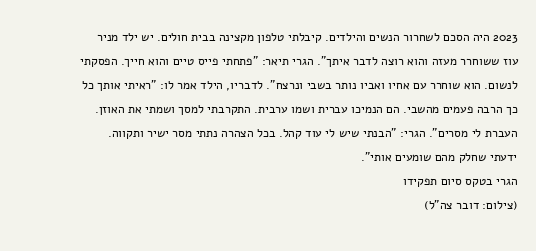2023 היה הסכם לשחרור הנשים והילדים. קיבלתי טלפון מקצינה בבית חולים. יש ילד מניר עוז ששוחרר מעזה והוא רוצה לדבר איתך". הגרי תיאר: "פתחתי פייס טיים והוא חייך. הפסקתי לנשום. הוא שוחרר עם אחיו ואביו נותר בשבי ונרצח". לדבריו, הילד אמר לו: "ראיתי אותך כל כך הרבה פעמים מהשבי. הם הנמיכו עברית ושמו ערבית. התקרבתי למסך ושמתי את האוזן. העברת לי מסרים". הגרי: "הבנתי שיש לי עוד קהל. בכל הצהרה נתתי מסר ישיר ותקווה. ידעתי שחלק מהם שומעים אותי".
הגרי בטקס סיום תפקידו
(צילום: דובר צה"ל)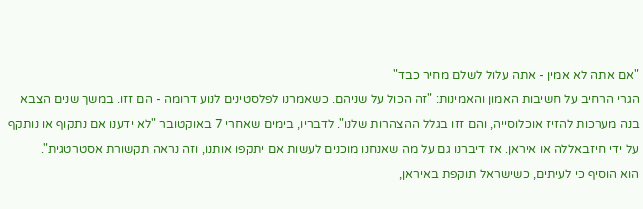"אם אתה לא אמין - אתה עלול לשלם מחיר כבד"
הגרי הרחיב על חשיבות האמון והאמינות: "זה הכול על שניהם. כשאמרנו לפלסטינים לנוע דרומה - הם זזו. במשך שנים הצבא בנה מערכות להזיז אוכלוסייה, והם זזו בגלל ההצהרות שלנו". לדבריו, בימים שאחרי 7 באוקטובר "לא ידענו אם נתקוף או נותקף על ידי חיזבאללה או איראן. אז דיברנו גם על מה שאנחנו מוכנים לעשות אם יתקפו אותנו, וזה נראה תקשורת אסטרטגית".
הוא הוסיף כי לעיתים, כשישראל תוקפת באיראן,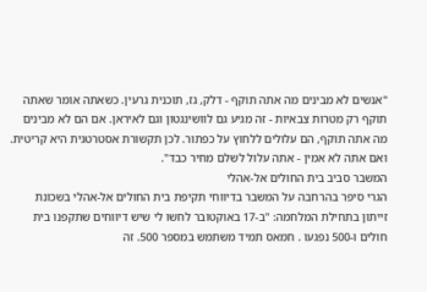"אנשים לא מבינים מה אתה תוקף - דלק, גז, תוכנית גרעין. כשאתה אומר שאתה תוקף רק מטרות צבאיות - זה מגיע גם לוושינגטון וגם לאיראן. אם הם לא מבינים מה אתה תוקף, הם עלולים ללחוץ על כפתור. לכן תקשורת אסטרטגית היא קריטית. ואם אתה לא אמין - אתה עלול לשלם מחיר כבד".
המשבר סביב בית החולים אל-אהלי
הגרי סיפר בהרחבה על המשבר בדיווחי תקיפת בית החולים אל-אהלי בשכונת זייתון בתחילת המלחמה: "ב-17 באוקטובר לחשו לי שיש דיווחים שתקפנו בית חולים ו-500 נפגעו . חמאס תמיד משתמש במספר 500. זה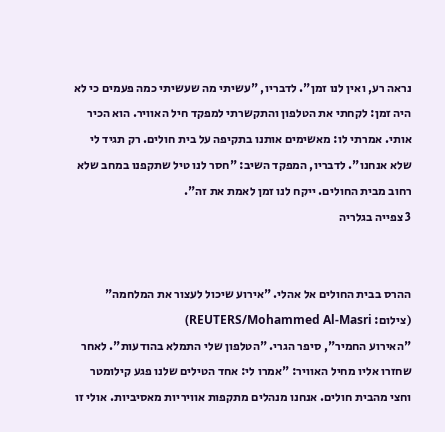נראה רע, ואין לנו זמן". לדבריו, "עשיתי מה שעשיתי כמה פעמים כי לא היה זמן: לקחתי את הטלפון והתקשרתי למפקד חיל האוויר. הוא הכיר אותי. אמרתי לו: מאשימים אותנו בתקיפה על בית חולים. רק תגיד לי שלא אנחנו". לדבריו, המפקד השיב: "חסר לנו טיל שתקפנו במחב שלא רחוב מבית החולים. ייקח לנו זמן לאמת את זה".
3 צפייה בגלריה


ההרס בבית החולים אל אהלי. "אירוע שיכול לעצור את המלחמה"
(צילום: REUTERS/Mohammed Al-Masri)
"האירוע החמיר", סיפר הגרי. "הטלפון שלי התמלא בהודעות". לאחר שחזרו אליו מחיל האוויר: "אמרו לי: אחד הטילים שלנו פגע קילומטר וחצי מהבית חולים. אנחנו מנהלים מתקפות אוויריות מאסיביות. אולי זו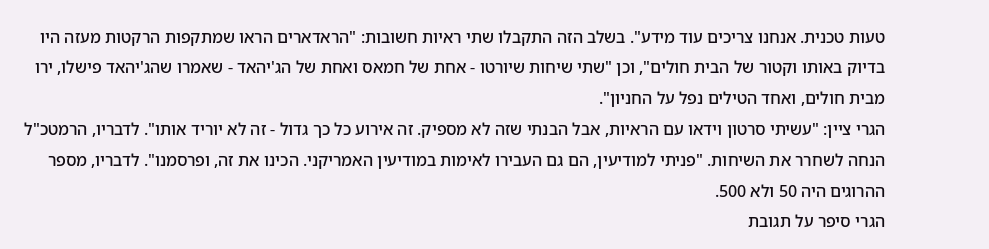טעות טכנית. אנחנו צריכים עוד מידע". בשלב הזה התקבלו שתי ראיות חשובות: "הראדארים הראו שמתקפות הרקטות מעזה היו בדיוק באותו וקטור של הבית חולים", וכן "שתי שיחות שיורטו - אחת של חמאס ואחת של הג'יהאד - שאמרו שהג'יהאד פישלו, ירו מבית חולים, ואחד הטילים נפל על החניון".
הגרי ציין: "עשיתי סרטון וידאו עם הראיות, אבל הבנתי שזה לא מספיק. זה אירוע כל כך גדול - זה לא יוריד אותו". לדבריו, הרמטכ"ל הנחה לשחרר את השיחות. "פניתי למודיעין, הם גם העבירו לאימות במודיעין האמריקני. הכינו את זה, ופרסמנו". לדבריו, מספר ההרוגים היה 50 ולא 500.
הגרי סיפר על תגובת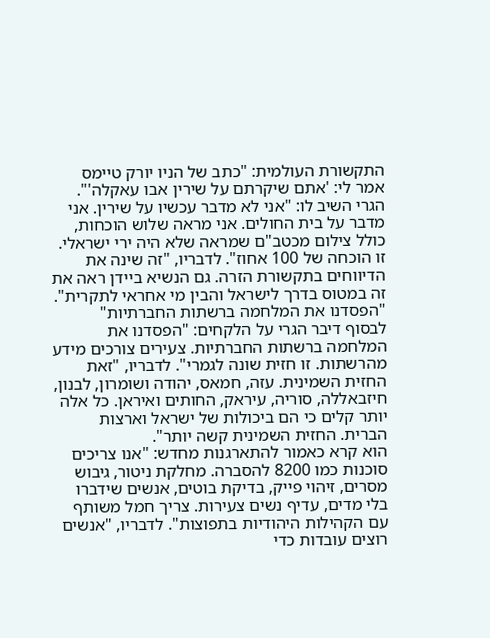התקשורת העולמית: "כתב של הניו יורק טיימס אמר לי: 'אתם שיקרתם על שירין אבו עאקלה'". הגרי השיב לו: "אני לא מדבר עכשיו על שירין. אני מדבר על בית החולים. אני מראה שלוש הוכחות, כולל צילום מכטב"ם שמראה שלא היה ירי ישראלי. זו הוכחה של 100 אחוז". לדבריו, "זה שינה את הדיווחים בתקשורת הזרה. גם הנשיא ביידן ראה את זה במטוס בדרך לישראל והבין מי אחראי לתקרית".
"הפסדנו את המלחמה ברשתות החברתיות"
לבסוף דיבר הגרי על הלקחים: "הפסדנו את המלחמה ברשתות החברתיות. צעירים צורכים מידע מהרשתות. זו חזית שונה לגמרי". לדבריו, "זאת החזית השמינית. עזה, חמאס, יהודה ושומרון, לבנון, חיזבאללה, סוריה, עיראק, החותים ואיראן. כל אלה יותר קלים כי הם ביכולות של ישראל וארצות הברית. החזית השמינית קשה יותר".
הוא קרא כאמור להתארגנות מחדש: "אנו צריכים סוכנות כמו 8200 להסברה. מחלקת ניטור, גיבוש מסרים, זיהוי פייק, בדיקת בוטים, אנשים שידברו בלי מדים, עדיף נשים צעירות. צריך חמל משותף עם הקהילות היהודיות בתפוצות". לדבריו, "אנשים רוצים עובדות כדי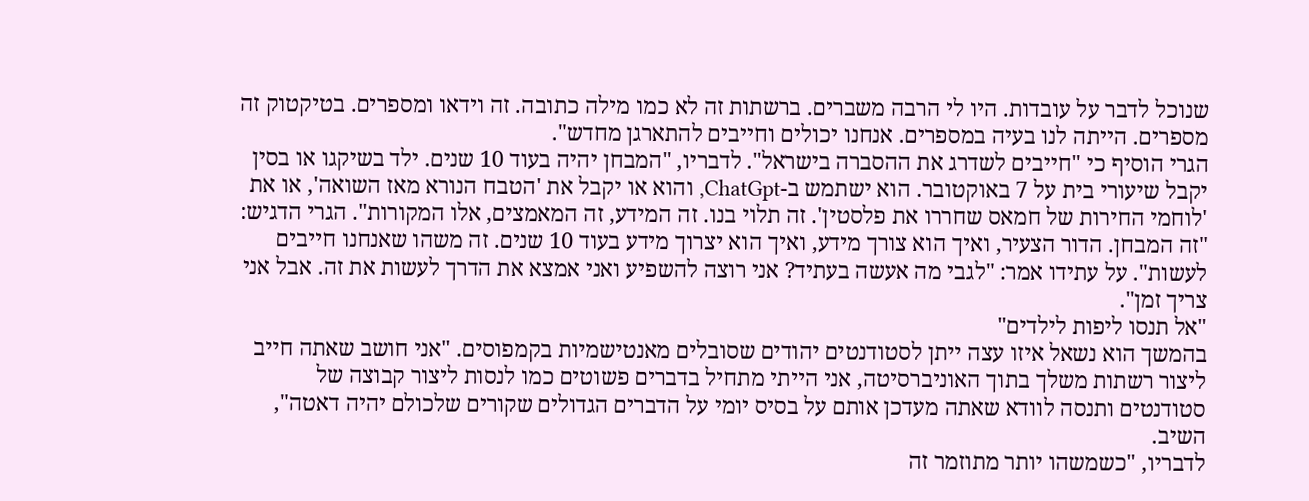שנוכל לדבר על עובדות. היו לי הרבה משברים. ברשתות זה לא כמו מילה כתובה. זה וידאו ומספרים. בטיקטוק זה מספרים. הייתה לנו בעיה במספרים. אנחנו יכולים וחייבים להתארגן מחדש".
הגרי הוסיף כי "חייבים לשדרג את ההסברה בישראל". לדבריו, "המבחן יהיה בעוד 10 שנים. ילד בשיקגו או בסין יקבל שיעורי בית על 7 באוקטובר. הוא ישתמש ב-ChatGpt, והוא או יקבל את 'הטבח הנורא מאז השואה', או את 'לוחמי החירות של חמאס שחררו את פלסטין'. זה תלוי בנו. זה המידע, זה המאמצים, אלו המקורות". הגרי הדגיש: "זה המבחן. הדור הצעיר, ואיך הוא צורך מידע, ואיך הוא יצרוך מידע בעוד 10 שנים. זה משהו שאנחנו חייבים לעשות". על עתידו אמר: "לגבי מה אעשה בעתיד? אני רוצה להשפיע ואני אמצא את הדרך לעשות את זה. אבל אני צריך זמן".
"אל תנסו ליפות לילדים"
בהמשך הוא נשאל איזו עצה ייתן לסטודנטים יהודים שסובלים מאנטישמיות בקמפוסים. "אני חושב שאתה חייב ליצור רשתות משלך בתוך האוניברסיטה, אני הייתי מתחיל בדברים פשוטים כמו לנסות ליצור קבוצה של סטודנטים ותנסה לוודא שאתה מעדכן אותם על בסיס יומי על הדברים הגדולים שקורים שלכולם יהיה דאטה", השיב.
לדבריו, "כשמשהו יותר מתוזמר זה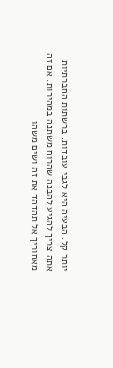יותר קל. הבעיה היא לגבי עובדות. ברשתות החברתיות אתה צריך להגיע להבנה שהרוח משתנה במהירות. אם זה מאחוריך אל תהדהד את זה ושים משהו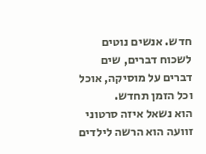חדש. אנשים נוטים לשכוח דברים, שים דברים על מוסיקה, אוכל וכל הזמן תחדש.
הוא נשאל איזה סרטוני זוועה הוא הרשה לילדים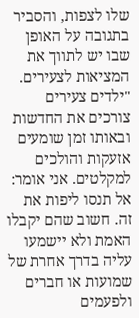שלו לצפות, והסביר בתגובה על האופן שבו יש לתווך את המציאות לצעירים. "ילדים צעירים צורכים את החדשות ובאותו זמן שומעים אזעקות והולכים למקלטים. אני אומר: אל תנסו ליפות את זה. חשוב שהם יקבלו האמת ולא יישמעו עליה בדרך אחרת של שמועות או חברים ולפעמים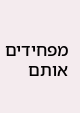מפחידים אותם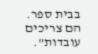בבית ספר. הם צריכים עובדות".